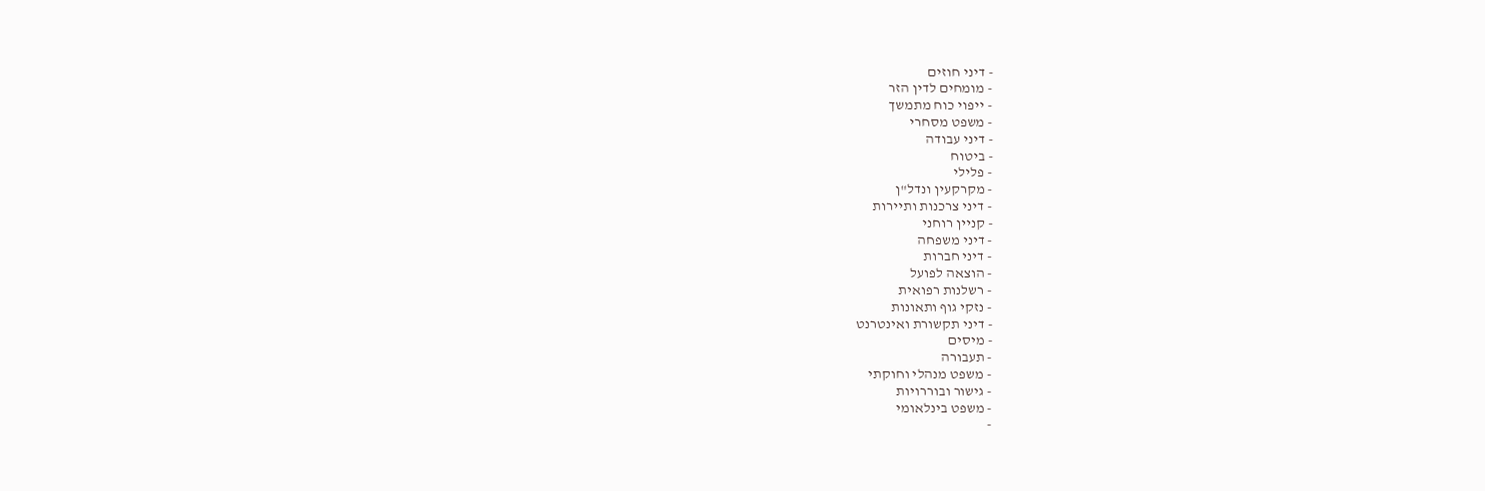- דיני חוזים
- מומחים לדין הזר
- ייפוי כוח מתמשך
- משפט מסחרי
- דיני עבודה
- ביטוח
- פלילי
- מקרקעין ונדל"ן
- דיני צרכנות ותיירות
- קניין רוחני
- דיני משפחה
- דיני חברות
- הוצאה לפועל
- רשלנות רפואית
- נזקי גוף ותאונות
- דיני תקשורת ואינטרנט
- מיסים
- תעבורה
- משפט מנהלי וחוקתי
- גישור ובוררויות
- משפט בינלאומי
-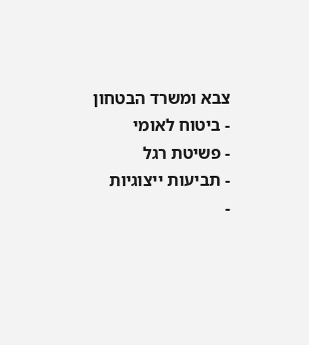צבא ומשרד הבטחון
- ביטוח לאומי
- פשיטת רגל
- תביעות ייצוגיות
-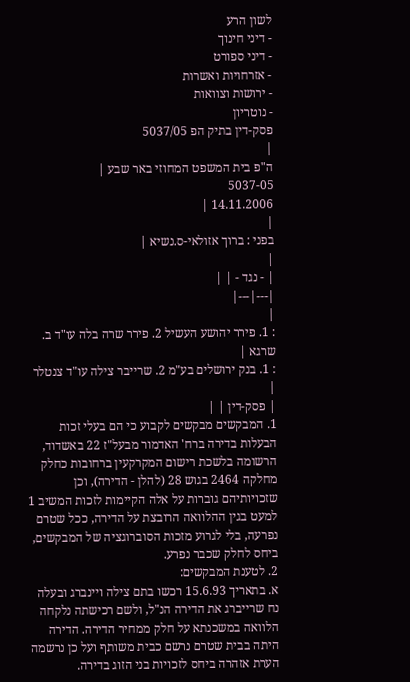לשון הרע
- דיני חינוך
- דיני ספורט
- אזרחויות ואשרות
- ירושות וצוואות
- נוטריון
פסק-דין בתיק הפ 5037/05
|
ה"פ בית המשפט המחוזי באר שבע |
5037-05
14.11.2006 |
|
בפני : ברוך אזולאי-ס.נשיא |
|
| - נגד - | |
|---|---|
|
: 1. פירר יהושע העשיל 2. פירר שרה בלה עו"ד ב. שרגא |
: 1. בנק ירושלים בע"מ 2. שרייבר צילה עו"ד צנטלר |
| פסק-דין | |
1. המבקשים מבקשים לקבוע כי הם בעלי זכות הבעלות בדירה ברח' האדמור מבעל"ז 22 באשדוד, הרשומה בלשכת רישום המקרקעין ברחובות כחלק מחלקה 2464 בגוש 28 (להלן - הדירה), וכן שזכויותיהם גוברות על אלה הקיימות לזכות המשיב 1 למעט בגין ההלוואה הרובצת על הדירה, ככל שטרם נפרעה, בלי לגרוע מזכות הסוברוגציה של המבקשים, ביחס לחלק שכבר נפרע.
2. לטענת המבקשים:
א. בתאריך 15.6.93 רכשו בתם צילה ויינברג ובעלה נח שרייברג את הדירה הנ"ל, ולשם רכישתה נלקחה הלוואה במשכנתא על חלק ממחיר הדירה. הדירה היתה בבית שטרם נרשם כבית משותף ועל כן נרשמה הערת אזהרה ביחס לזכויות בני הזוג בדירה.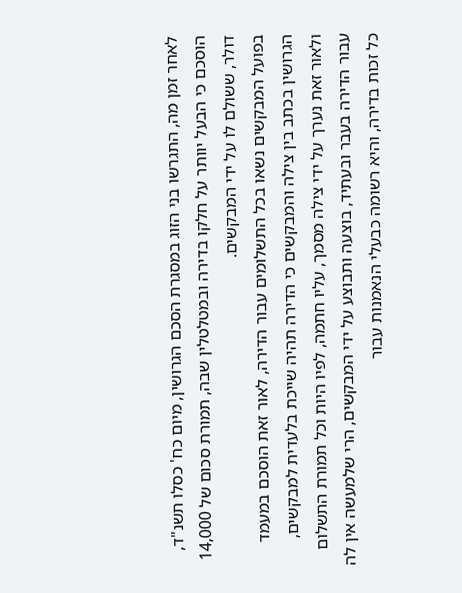לאחר זמן מה, התגרשו בני הזוג במסגרת הסכם הגרושין, מיום כח' כסלו תשנ"ד, הוסכם כי הבעל יוותר על חלקו בדירה ובמטלטלין שבה, תמורת סכום של 14,000 דולר, ששולם לו על ידי המבקשים.
בפועל המבקשים נשאו בכל התשלומים עבור הדירה, לאור זאת הוסכם במעמד הגרושין בכתב בין צילה והמבקשים כי הדירה תהיה שייכת בלעדית למבקשים, ולאור זאת נערך על ידי צילה מסמך, עליו חתמה, לפיו היות וכל תמורת התשלום עבור הדירה בעבר ובעתיד, בוצעה ותבוצע על ידי המבקשים, הרי שלמעשה אין לה כל זכות בדירה, והיא רשומה כבעלי הנאמנות עבור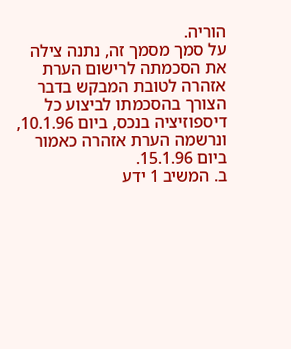הוריה.
על סמך מסמך זה, נתנה צילה את הסכמתה לרישום הערת אזהרה לטובת המבקש בדבר הצורך בהסכמתו לביצוע כל דיספוזיציה בנכס, ביום 10.1.96, ונרשמה הערת אזהרה כאמור ביום 15.1.96.
ב. המשיב 1 ידע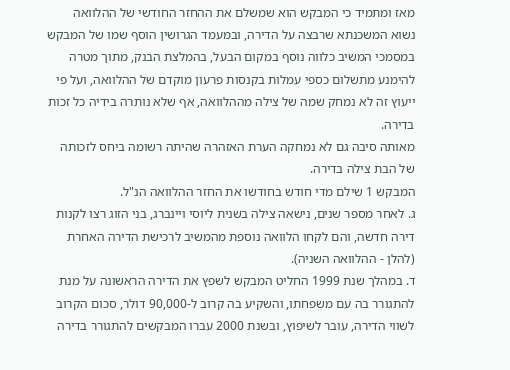מאז ומתמיד כי המבקש הוא שמשלם את ההחזר החודשי של ההלוואה נשוא המשכנתא שרבצה על הדירה, ובמעמד הגרושין הוסף שמו של המבקש במסמכי המשיב כלווה נוסף במקום הבעל, בהמלצת הבנק, מתוך מטרה להימנע מתשלום כספי עמלות בקנסות פרעון מוקדם של ההלוואה, ועל פי ייעוץ זה לא נמחק שמה של צילה מההלוואה, אף שלא נותרה בידיה כל זכות בדירה.
מאותה סיבה גם לא נמחקה הערת האזהרה שהיתה רשומה ביחס לזכותה של הבת צילה בדירה.
המבקש 1 שילם מדי חודש בחודשו את החזר ההלוואה הנ"ל.
ג. לאחר מספר שנים, נישאה צילה בשנית ליוסי ויינברג, בני הזוג רצו לקנות דירה חדשה, והם לקחו הלוואה נוספת מהמשיב לרכישת הדירה האחרת (להלן - ההלוואה השניה).
ד. במהלך שנת 1999 החליט המבקש לשפץ את הדירה הראשונה על מנת להתגורר בה עם משפחתו, והשקיע בה קרוב ל-90,000 דולר, סכום הקרוב לשווי הדירה, עובר לשיפוץ, ובשנת 2000 עברו המבקשים להתגורר בדירה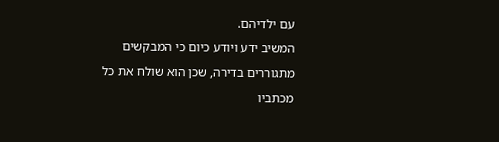עם ילדיהם.
המשיב ידע ויודע כיום כי המבקשים מתגוררים בדירה, שכן הוא שולח את כל מכתביו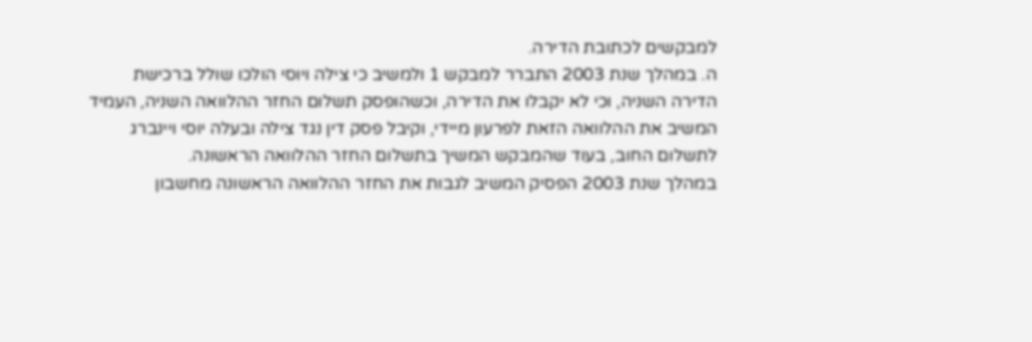למבקשים לכתובת הדירה.
ה. במהלך שנת 2003 התברר למבקש 1 ולמשיב כי צילה ויוסי הולכו שולל ברכישת הדירה השניה, וכי לא יקבלו את הדירה, וכשהופסק תשלום החזר ההלוואה השניה, העמיד המשיב את ההלוואה הזאת לפרעון מיידי, וקיבל פסק דין נגד צילה ובעלה יוסי ויינברג לתשלום החוב, בעוד שהמבקש המשיך בתשלום החזר ההלוואה הראשונה.
במהלך שנת 2003 הפסיק המשיב לגבות את החזר ההלוואה הראשונה מחשבון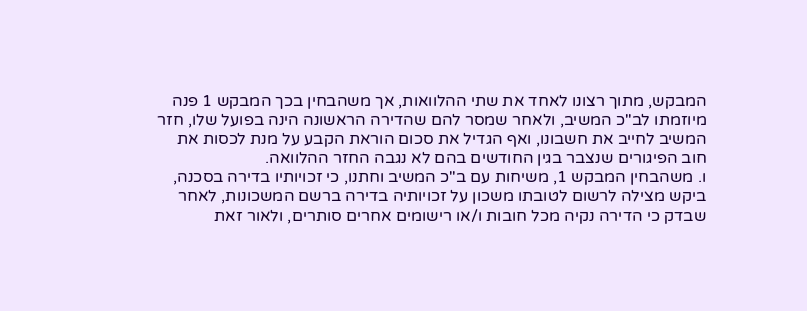המבקש, מתוך רצונו לאחד את שתי ההלוואות, אך משהבחין בכך המבקש 1 פנה מיוזמתו לב"כ המשיב, ולאחר שמסר להם שהדירה הראשונה הינה בפועל שלו, חזר המשיב לחייב את חשבונו, ואף הגדיל את סכום הוראת הקבע על מנת לכסות את חוב הפיגורים שנצבר בגין החודשים בהם לא נגבה החזר ההלוואה.
ו. משהבחין המבקש 1, משיחות עם ב"כ המשיב וחתנו, כי זכויותיו בדירה בסכנה, ביקש מצילה לרשום לטובתו משכון על זכויותיה בדירה ברשם המשכונות, לאחר שבדק כי הדירה נקיה מכל חובות ו/או רישומים אחרים סותרים, ולאור זאת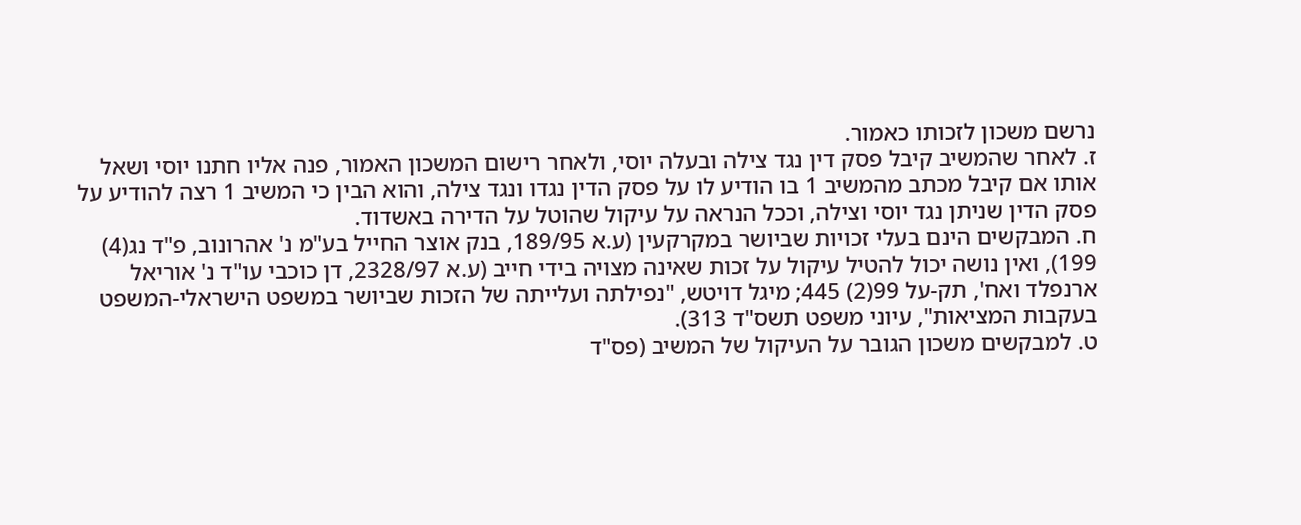נרשם משכון לזכותו כאמור.
ז. לאחר שהמשיב קיבל פסק דין נגד צילה ובעלה יוסי, ולאחר רישום המשכון האמור, פנה אליו חתנו יוסי ושאל אותו אם קיבל מכתב מהמשיב 1 בו הודיע לו על פסק הדין נגדו ונגד צילה, והוא הבין כי המשיב 1 רצה להודיע על פסק הדין שניתן נגד יוסי וצילה, וככל הנראה על עיקול שהוטל על הדירה באשדוד.
ח. המבקשים הינם בעלי זכויות שביושר במקרקעין (ע.א 189/95, בנק אוצר החייל בע"מ נ' אהרונוב, פ"ד נג(4) 199), ואין נושה יכול להטיל עיקול על זכות שאינה מצויה בידי חייב (ע.א 2328/97, דן כוכבי עו"ד נ' אוריאל ארנפלד ואח', תק-על 99(2) 445; מיגל דויטש, "נפילתה ועלייתה של הזכות שביושר במשפט הישראלי-המשפט בעקבות המציאות", עיוני משפט תשס"ד 313).
ט. למבקשים משכון הגובר על העיקול של המשיב (פס"ד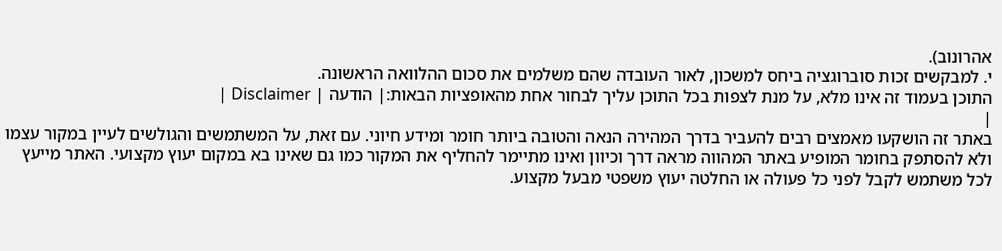אהרונוב).
י. למבקשים זכות סוברוגציה ביחס למשכון, לאור העובדה שהם משלמים את סכום ההלוואה הראשונה.
התוכן בעמוד זה אינו מלא, על מנת לצפות בכל התוכן עליך לבחור אחת מהאופציות הבאות:| הודעה | Disclaimer |
|
באתר זה הושקעו מאמצים רבים להעביר בדרך המהירה הנאה והטובה ביותר חומר ומידע חיוני. עם זאת, על המשתמשים והגולשים לעיין במקור עצמו ולא להסתפק בחומר המופיע באתר המהווה מראה דרך וכיוון ואינו מתיימר להחליף את המקור כמו גם שאינו בא במקום יעוץ מקצועי. האתר מייעץ לכל משתמש לקבל לפני כל פעולה או החלטה יעוץ משפטי מבעל מקצוע.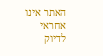האתר אינו אחראי לדיוק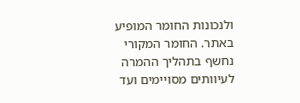ולנכונות החומר המופיע באתר. החומר המקורי נחשף בתהליך ההמרה לעיוותים מסויימים ועד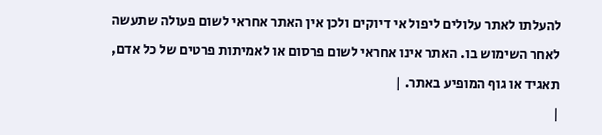להעלתו לאתר עלולים ליפול אי דיוקים ולכן אין האתר אחראי לשום פעולה שתעשה לאחר השימוש בו. האתר אינו אחראי לשום פרסום או לאמיתות פרטים של כל אדם, תאגיד או גוף המופיע באתר. |
|